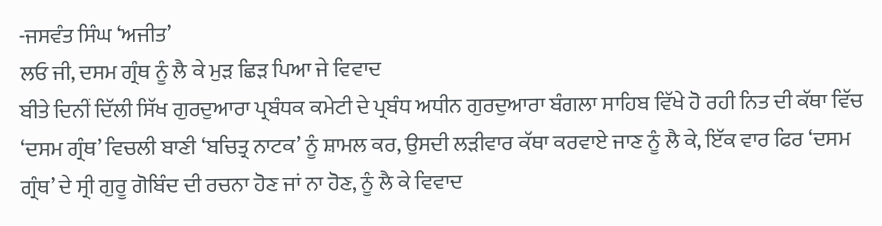-ਜਸਵੰਤ ਸਿੰਘ ‘ਅਜੀਤ’
ਲਓ ਜੀ, ਦਸਮ ਗ੍ਰੰਥ ਨੂੰ ਲੈ ਕੇ ਮੁੜ ਛਿੜ ਪਿਆ ਜੇ ਵਿਵਾਦ
ਬੀਤੇ ਦਿਨੀਂ ਦਿੱਲੀ ਸਿੱਖ ਗੁਰਦੁਆਰਾ ਪ੍ਰਬੰਧਕ ਕਮੇਟੀ ਦੇ ਪ੍ਰਬੰਧ ਅਧੀਨ ਗੁਰਦੁਆਰਾ ਬੰਗਲਾ ਸਾਹਿਬ ਵਿੱਖੇ ਹੋ ਰਹੀ ਨਿਤ ਦੀ ਕੱਥਾ ਵਿੱਚ ‘ਦਸਮ ਗ੍ਰੰਥ’ ਵਿਚਲੀ ਬਾਣੀ ‘ਬਚਿਤ੍ਰ ਨਾਟਕ’ ਨੂੰ ਸ਼ਾਮਲ ਕਰ, ਉਸਦੀ ਲੜੀਵਾਰ ਕੱਥਾ ਕਰਵਾਏ ਜਾਣ ਨੂੰ ਲੈ ਕੇ, ਇੱਕ ਵਾਰ ਫਿਰ ‘ਦਸਮ ਗ੍ਰੰਥ’ ਦੇ ਸ੍ਰੀ ਗੁਰੂ ਗੋਬਿੰਦ ਦੀ ਰਚਨਾ ਹੋਣ ਜਾਂ ਨਾ ਹੋਣ, ਨੂੰ ਲੈ ਕੇ ਵਿਵਾਦ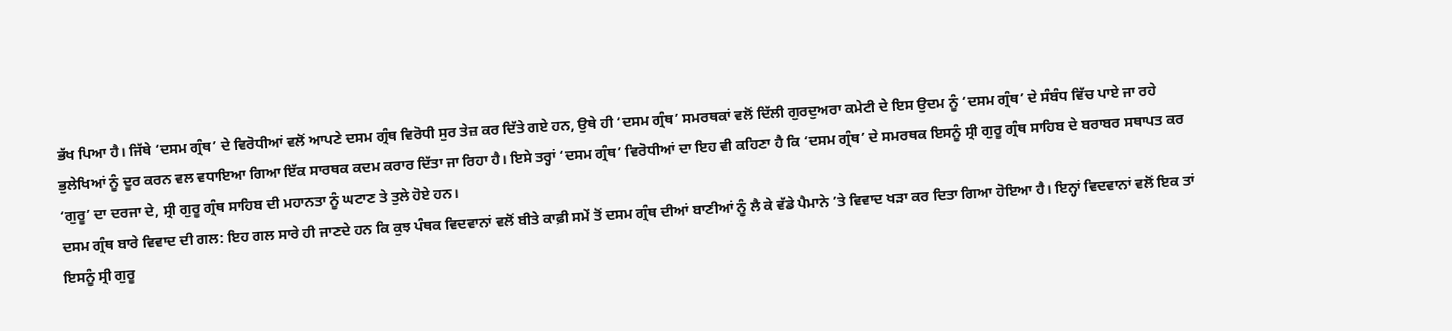ਭੱਖ ਪਿਆ ਹੈ। ਜਿੱਥੇ ‘ਦਸਮ ਗ੍ਰੰਥ’ ਦੇ ਵਿਰੋਧੀਆਂ ਵਲੋਂ ਆਪਣੇ ਦਸਮ ਗ੍ਰੰਥ ਵਿਰੋਧੀ ਸੁਰ ਤੇਜ਼ ਕਰ ਦਿੱਤੇ ਗਏ ਹਨ, ਉਥੇ ਹੀ ‘ਦਸਮ ਗ੍ਰੰਥ’ ਸਮਰਥਕਾਂ ਵਲੋਂ ਦਿੱਲੀ ਗੁਰਦੁਅਰਾ ਕਮੇਟੀ ਦੇ ਇਸ ਉਦਮ ਨੂੰ ‘ਦਸਮ ਗ੍ਰੰਥ’ ਦੇ ਸੰਬੰਧ ਵਿੱਚ ਪਾਏ ਜਾ ਰਹੇ ਭੁਲੇਖਿਆਂ ਨੂੰ ਦੂਰ ਕਰਨ ਵਲ ਵਧਾਇਆ ਗਿਆ ਇੱਕ ਸਾਰਥਕ ਕਦਮ ਕਰਾਰ ਦਿੱਤਾ ਜਾ ਰਿਹਾ ਹੈ। ਇਸੇ ਤਰ੍ਹਾਂ ‘ਦਸਮ ਗ੍ਰੰਥ’ ਵਿਰੋਧੀਆਂ ਦਾ ਇਹ ਵੀ ਕਹਿਣਾ ਹੈ ਕਿ ‘ਦਸਮ ਗ੍ਰੰਥ’ ਦੇ ਸਮਰਥਕ ਇਸਨੂੰ ਸ੍ਰੀ ਗੁਰੂ ਗ੍ਰੰਥ ਸਾਹਿਬ ਦੇ ਬਰਾਬਰ ਸਥਾਪਤ ਕਰ ‘ਗੁਰੂ’ ਦਾ ਦਰਜਾ ਦੇ, ਸ੍ਰੀ ਗੁਰੂ ਗ੍ਰੰਥ ਸਾਹਿਬ ਦੀ ਮਹਾਨਤਾ ਨੂੰ ਘਟਾਣ ਤੇ ਤੁਲੇ ਹੋਏ ਹਨ।
ਦਸਮ ਗ੍ਰੰਥ ਬਾਰੇ ਵਿਵਾਦ ਦੀ ਗਲ: ਇਹ ਗਲ ਸਾਰੇ ਹੀ ਜਾਣਦੇ ਹਨ ਕਿ ਕੁਝ ਪੰਥਕ ਵਿਦਵਾਨਾਂ ਵਲੋਂ ਬੀਤੇ ਕਾਫ਼ੀ ਸਮੇਂ ਤੋਂ ਦਸਮ ਗ੍ਰੰਥ ਦੀਆਂ ਬਾਣੀਆਂ ਨੂੰ ਲੈ ਕੇ ਵੱਡੇ ਪੈਮਾਨੇ ’ਤੇ ਵਿਵਾਦ ਖੜਾ ਕਰ ਦਿਤਾ ਗਿਆ ਹੋਇਆ ਹੈ। ਇਨ੍ਹਾਂ ਵਿਦਵਾਨਾਂ ਵਲੋਂ ਇਕ ਤਾਂ ਇਸਨੂੰ ਸ੍ਰੀ ਗੁਰੂ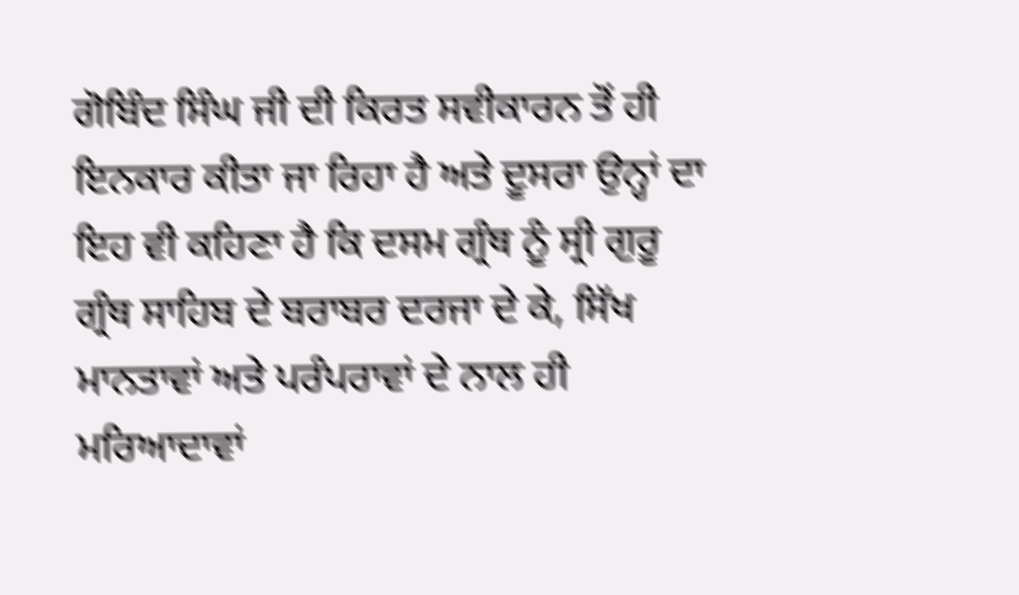ਗੋਬਿੰਦ ਸਿੰਘ ਜੀ ਦੀ ਕਿਰਤ ਸਵੀਕਾਰਨ ਤੋਂ ਹੀ ਇਨਕਾਰ ਕੀਤਾ ਜਾ ਰਿਹਾ ਹੈ ਅਤੇ ਦੂਸਰਾ ਉਨ੍ਹਾਂ ਦਾ ਇਹ ਵੀ ਕਹਿਣਾ ਹੈ ਕਿ ਦਸਮ ਗ੍ਰੰਥ ਨੂੰ ਸ੍ਰੀ ਗੁਰੂ ਗ੍ਰੰਥ ਸਾਹਿਬ ਦੇ ਬਰਾਬਰ ਦਰਜਾ ਦੇ ਕੇ, ਸਿੱਖ ਮਾਨਤਾਵਾਂ ਅਤੇ ਪਰੰਪਰਾਵਾਂ ਦੇ ਨਾਲ ਹੀ ਮਰਿਆਦਾਵਾਂ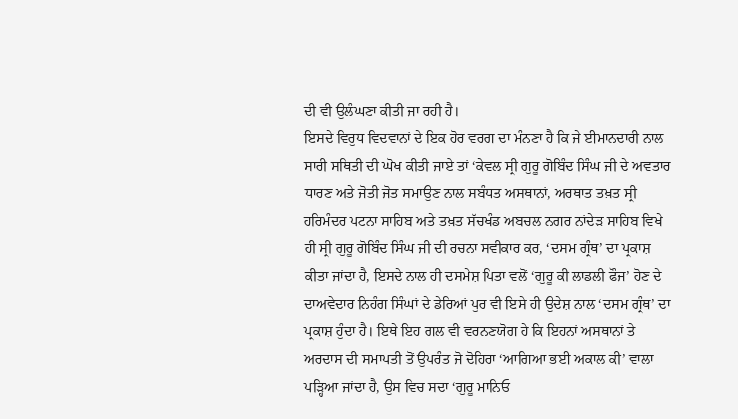ਦੀ ਵੀ ਉਲੰਘਣਾ ਕੀਤੀ ਜਾ ਰਹੀ ਹੈ।
ਇਸਦੇ ਵਿਰੁਧ ਵਿਦਵਾਨਾਂ ਦੇ ਇਕ ਹੋਰ ਵਰਗ ਦਾ ਮੰਨਣਾ ਹੈ ਕਿ ਜੇ ਈਮਾਨਦਾਰੀ ਨਾਲ ਸਾਰੀ ਸਥਿਤੀ ਦੀ ਘੋਖ ਕੀਤੀ ਜਾਏ ਤਾਂ ‘ਕੇਵਲ ਸ੍ਰੀ ਗੁਰੂ ਗੋਬਿੰਦ ਸਿੰਘ ਜੀ ਦੇ ਅਵਤਾਰ ਧਾਰਣ ਅਤੇ ਜੋਤੀ ਜੋਤ ਸਮਾਉਣ ਨਾਲ ਸਬੰਧਤ ਅਸਥਾਨਾਂ, ਅਰਥਾਤ ਤਖ਼ਤ ਸ੍ਰੀ ਹਰਿਮੰਦਰ ਪਟਨਾ ਸਾਹਿਬ ਅਤੇ ਤਖ਼ਤ ਸੱਚਖੰਡ ਅਬਚਲ ਨਗਰ ਨਾਂਦੇੜ ਸਾਹਿਬ ਵਿਖੇ ਹੀ ਸ੍ਰੀ ਗੁਰੂ ਗੋਬਿੰਦ ਸਿੰਘ ਜੀ ਦੀ ਰਚਨਾ ਸਵੀਕਾਰ ਕਰ, ‘ਦਸਮ ਗ੍ਰੰਥ’ ਦਾ ਪ੍ਰਕਾਸ਼ ਕੀਤਾ ਜਾਂਦਾ ਹੈ, ਇਸਦੇ ਨਾਲ ਹੀ ਦਸਮੇਸ਼ ਪਿਤਾ ਵਲੋਂ ‘ਗੁਰੂ ਕੀ ਲਾਡਲੀ ਫੌਜ’ ਹੋਣ ਦੇ ਦਾਅਵੇਦਾਰ ਨਿਹੰਗ ਸਿੰਘਾਂ ਦੇ ਡੇਰਿਆਂ ਪੁਰ ਵੀ ਇਸੇ ਹੀ ਉਦੇਸ਼ ਨਾਲ ‘ਦਸਮ ਗ੍ਰੰਥ’ ਦਾ ਪ੍ਰਕਾਸ਼ ਹੁੰਦਾ ਹੈ। ਇਥੇ ਇਹ ਗਲ ਵੀ ਵਰਨਣਯੋਗ ਹੇ ਕਿ ਇਹਨਾਂ ਅਸਥਾਨਾਂ ਤੇ ਅਰਦਾਸ ਦੀ ਸਮਾਪਤੀ ਤੋਂ ਉਪਰੰਤ ਜੋ ਦੋਹਿਰਾ ‘ਆਗਿਆ ਭਈ ਅਕਾਲ ਕੀ’ ਵਾਲਾ ਪੜ੍ਹਿਆ ਜਾਂਦਾ ਹੈ, ਉਸ ਵਿਚ ਸਦਾ ‘ਗੁਰੂ ਮਾਨਿਓ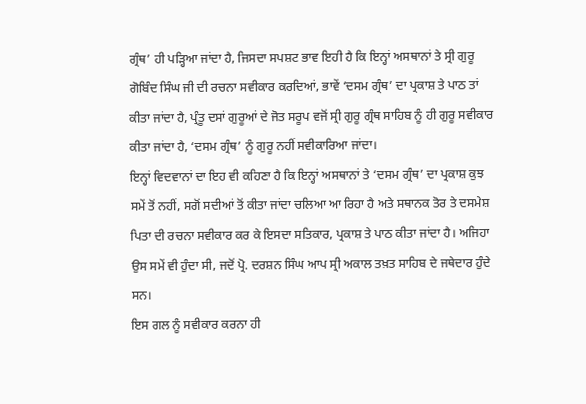ਗ੍ਰੰਥ’ ਹੀ ਪੜ੍ਹਿਆ ਜਾਂਦਾ ਹੈ, ਜਿਸਦਾ ਸਪਸ਼ਟ ਭਾਵ ਇਹੀ ਹੈ ਕਿ ਇਨ੍ਹਾਂ ਅਸਥਾਨਾਂ ਤੇ ਸ੍ਰੀ ਗੁਰੂ ਗੋਬਿੰਦ ਸਿੰਘ ਜੀ ਦੀ ਰਚਨਾ ਸਵੀਕਾਰ ਕਰਦਿਆਂ, ਭਾਵੇਂ ‘ਦਸਮ ਗ੍ਰੰਥ’ ਦਾ ਪ੍ਰਕਾਸ਼ ਤੇ ਪਾਠ ਤਾਂ ਕੀਤਾ ਜਾਂਦਾ ਹੈ, ਪ੍ਰੰਤੂ ਦਸਾਂ ਗੁਰੂਆਂ ਦੇ ਜੋਤ ਸਰੂਪ ਵਜੋਂ ਸ੍ਰੀ ਗੁਰੂ ਗ੍ਰੰਥ ਸਾਹਿਬ ਨੂੰ ਹੀ ਗੁਰੂ ਸਵੀਕਾਰ ਕੀਤਾ ਜਾਂਦਾ ਹੈ, ‘ਦਸਮ ਗ੍ਰੰਥ’ ਨੂੰ ਗੁਰੂ ਨਹੀਂ ਸਵੀਕਾਰਿਆ ਜਾਂਦਾ।
ਇਨ੍ਹਾਂ ਵਿਦਵਾਨਾਂ ਦਾ ਇਹ ਵੀ ਕਹਿਣਾ ਹੈ ਕਿ ਇਨ੍ਹਾਂ ਅਸਥਾਨਾਂ ਤੇ ‘ਦਸਮ ਗ੍ਰੰਥ’ ਦਾ ਪ੍ਰਕਾਸ਼ ਕੁਝ ਸਮੇਂ ਤੋਂ ਨਹੀਂ, ਸਗੋਂ ਸਦੀਆਂ ਤੋਂ ਕੀਤਾ ਜਾਂਦਾ ਚਲਿਆ ਆ ਰਿਹਾ ਹੈ ਅਤੇ ਸਥਾਨਕ ਤੋਰ ਤੇ ਦਸਮੇਸ਼ ਪਿਤਾ ਦੀ ਰਚਨਾ ਸਵੀਕਾਰ ਕਰ ਕੇ ਇਸਦਾ ਸਤਿਕਾਰ, ਪ੍ਰਕਾਸ਼ ਤੇ ਪਾਠ ਕੀਤਾ ਜਾਂਦਾ ਹੈ। ਅਜਿਹਾ ਉਸ ਸਮੇਂ ਵੀ ਹੁੰਦਾ ਸੀ, ਜਦੋਂ ਪ੍ਰੋ. ਦਰਸ਼ਨ ਸਿੰਘ ਆਪ ਸ੍ਰੀ ਅਕਾਲ ਤਖ਼ਤ ਸਾਹਿਬ ਦੇ ਜਥੇਦਾਰ ਹੁੰਦੇ ਸਨ।
ਇਸ ਗਲ ਨੂੰ ਸਵੀਕਾਰ ਕਰਨਾ ਹੀ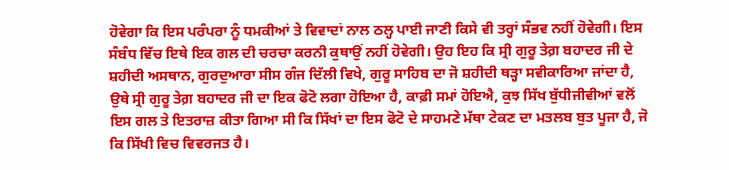ਹੋਵੇਗਾ ਕਿ ਇਸ ਪਰੰਪਰਾ ਨੂੰ ਧਮਕੀਆਂ ਤੇ ਵਿਵਾਦਾਂ ਨਾਲ ਠਲ੍ਹ ਪਾਈ ਜਾਣੀ ਕਿਸੇ ਵੀ ਤਰ੍ਹਾਂ ਸੰਭਵ ਨਹੀਂ ਹੋਵੇਗੀ। ਇਸ ਸੰਬੰਧ ਵਿੱਚ ਇਥੇ ਇਕ ਗਲ ਦੀ ਚਰਚਾ ਕਰਨੀ ਕੁਥਾਉਂ ਨਹੀਂ ਹੋਵੇਗੀ। ਉਹ ਇਹ ਕਿ ਸ੍ਰੀ ਗੁਰੂ ਤੇਗ਼ ਬਹਾਦਰ ਜੀ ਦੇ ਸ਼ਹੀਦੀ ਅਸਥਾਨ, ਗੁਰਦੁਆਰਾ ਸੀਸ ਗੰਜ ਦਿੱਲੀ ਵਿਖੇ, ਗੁਰੂ ਸਾਹਿਬ ਦਾ ਜੋ ਸ਼ਹੀਦੀ ਥੜ੍ਹਾ ਸਵੀਕਾਰਿਆ ਜਾਂਦਾ ਹੈ, ਉਥੇ ਸ੍ਰੀ ਗੁਰੂ ਤੇਗ਼ ਬਹਾਦਰ ਜੀ ਦਾ ਇਕ ਫੋਟੋ ਲਗਾ ਹੋਇਆ ਹੈ, ਕਾਫ਼ੀ ਸਮਾਂ ਹੋਇਐ, ਕੁਝ ਸਿੱਖ ਬੁੱਧੀਜੀਵੀਆਂ ਵਲੋਂ ਇਸ ਗਲ ਤੇ ਇਤਰਾਜ਼ ਕੀਤਾ ਗਿਆ ਸੀ ਕਿ ਸਿੱਖਾਂ ਦਾ ਇਸ ਫੋਟੋ ਦੇ ਸਾਹਮਣੇ ਮੱਥਾ ਟੇਕਣ ਦਾ ਮਤਲਬ ਬੁਤ ਪੂਜਾ ਹੈ, ਜੋ ਕਿ ਸਿੱਖੀ ਵਿਚ ਵਿਵਰਜਤ ਹੈ।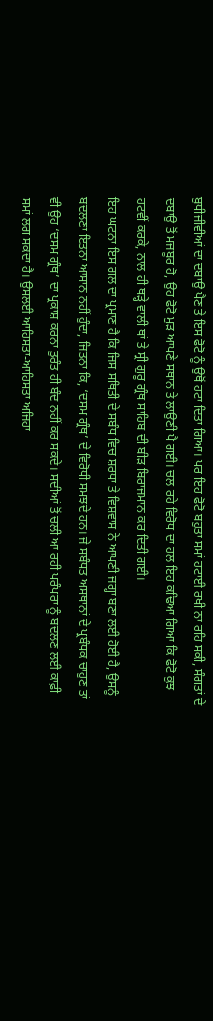ਬੁਧੀਜੀਵੀਆਂ ਦਾ ਦਬਾਉ ਪੈਣ ਤੇ ਇਸ ਫੋਟੋ ਨੂੰ ਉਥੋਂ ਹਟਾ ਦਿਤਾ ਗਿਆ। ਪਰ ਇਹ ਫੋਟੋ ਬਹੁਤਾ ਸਮਾਂ ਹਟਾਈ ਰਖੀ ਨਾ ਰਹਿ ਸਕੀ, ਸੰਗਤਾਂ ਦੇ ਦਬਾਉ ਤੋਂ ਮਜਬੂਰ ਹੋ, ਉਹ ਫੋਟੋ ਮੁੜ ਆਪਣੇ ਸਥਾਨ ਤੇ ਲਾਉਣੀ ਪੈ ਗਈ। ਚਲ ਰਹੇ ਵਿਰੋਧ ਦਾ ਹਲ ਇਹ ਕਢਿਆ ਗਿਆ ਕਿ ਫੋਟੋ ਕੁਝ ਹਟਵੀਂ ਕਰਕੇ, ਨਾਲ ਹੀ ਥੜ੍ਹੇ ਵਾਲੀ ਥਾਂ ਤੇ ਸ੍ਰੀ ਗੁਰੂ ਗ੍ਰੰਥ ਸਾਹਿਬ ਦੀ ਬੀੜ ਬਿਰਾਜਮਾਨ ਕਰ ਦਿਤੀ ਗਈ।
ਇਹ ਘਟਨਾ ਇਸ ਗਲ ਦਾ ਪ੍ਰਮਾਣ ਹੈ ਕਿ ਜਿਸ ਸਥਿਤੀ ਦੇ ਸਬੰਧ ਵਿਚ ਸ਼ਰਧਾ ਤੇ ਵਿਸ਼ਵਾਸ ਨੇ ਆਪਣੀ ਜਗ੍ਹਾ ਬਣਾ ਲਈ ਹੋਈ ਹੈ, ਉਸਨੂੰ ਬਦਲਣਾ ਇਤਨਾ ਆਸਾਨ ਨਹੀਂ ਹੁੰਦਾ, ਜਿਤਨਾ ਕਿ, ‘ਦਸਮ ਗ੍ਰੰਥ’ ਦੇ ਵਿਰੋਧੀ ਸਮਝਦੇ ਹਨ। ਜੇ ਸਬੰਧਤ ਅਸਥਾਨਾਂ ਦੇ ਪ੍ਰਬੰਧਕ ਚਾਹੁਣ ਤਾਂ ਵੀ ਉਹ ‘ਦਸਮ ਗ੍ਰੰਥ’ ਦਾ ਪ੍ਰਕਾਸ਼ ਕਰਨਾ ਤੁਰੰਤ ਹੀ ਬੰਦ ਨਹੀਂ ਕਰ ਸਕਦੇ। ਸਦੀਆਂ ਤੋਂ ਚਲੀ ਆ ਰਹੀ ਪਰੰਪਰਾ ਨੂੰ ਬਦਲਣ ਲਈ ਕਾਫ਼ੀ ਸਮਾਂ ਲਗ ਸਕਦਾ ਹੈ। ਉਸਲਈ ਆਹਿਸਤਾ-ਆਹਿਸਤਾ ਅਜਿਹਾ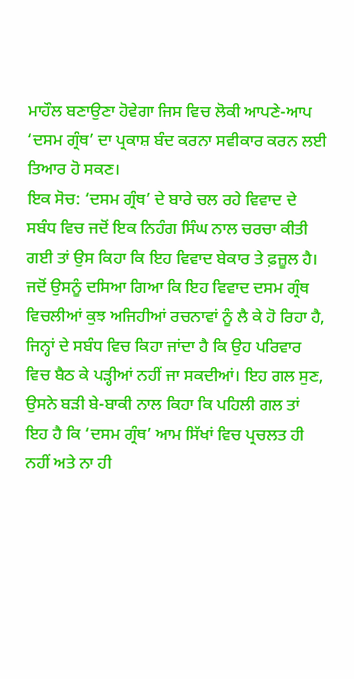ਮਾਹੌਲ ਬਣਾਉਣਾ ਹੋਵੇਗਾ ਜਿਸ ਵਿਚ ਲੋਕੀ ਆਪਣੇ-ਆਪ ‘ਦਸਮ ਗ੍ਰੰਥ’ ਦਾ ਪ੍ਰਕਾਸ਼ ਬੰਦ ਕਰਨਾ ਸਵੀਕਾਰ ਕਰਨ ਲਈ ਤਿਆਰ ਹੋ ਸਕਣ।
ਇਕ ਸੋਚ: ‘ਦਸਮ ਗ੍ਰੰਥ’ ਦੇ ਬਾਰੇ ਚਲ ਰਹੇ ਵਿਵਾਦ ਦੇ ਸਬੰਧ ਵਿਚ ਜਦੋਂ ਇਕ ਨਿਹੰਗ ਸਿੰਘ ਨਾਲ ਚਰਚਾ ਕੀਤੀ ਗਈ ਤਾਂ ਉਸ ਕਿਹਾ ਕਿ ਇਹ ਵਿਵਾਦ ਬੇਕਾਰ ਤੇ ਫ਼ਜ਼ੂਲ ਹੈ। ਜਦੋਂ ਉਸਨੂੰ ਦਸਿਆ ਗਿਆ ਕਿ ਇਹ ਵਿਵਾਦ ਦਸਮ ਗ੍ਰੰਥ ਵਿਚਲੀਆਂ ਕੁਝ ਅਜਿਹੀਆਂ ਰਚਨਾਵਾਂ ਨੂੰ ਲੈ ਕੇ ਹੋ ਰਿਹਾ ਹੈ, ਜਿਨ੍ਹਾਂ ਦੇ ਸਬੰਧ ਵਿਚ ਕਿਹਾ ਜਾਂਦਾ ਹੈ ਕਿ ਉਹ ਪਰਿਵਾਰ ਵਿਚ ਬੈਠ ਕੇ ਪੜ੍ਹੀਆਂ ਨਹੀਂ ਜਾ ਸਕਦੀਆਂ। ਇਹ ਗਲ ਸੁਣ, ਉਸਨੇ ਬੜੀ ਬੇ-ਬਾਕੀ ਨਾਲ ਕਿਹਾ ਕਿ ਪਹਿਲੀ ਗਲ ਤਾਂ ਇਹ ਹੈ ਕਿ ‘ਦਸਮ ਗ੍ਰੰਥ’ ਆਮ ਸਿੱਖਾਂ ਵਿਚ ਪ੍ਰਚਲਤ ਹੀ ਨਹੀਂ ਅਤੇ ਨਾ ਹੀ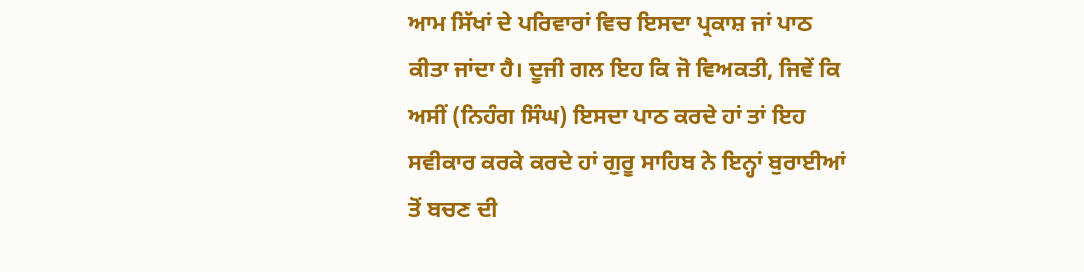ਆਮ ਸਿੱਖਾਂ ਦੇ ਪਰਿਵਾਰਾਂ ਵਿਚ ਇਸਦਾ ਪ੍ਰਕਾਸ਼ ਜਾਂ ਪਾਠ ਕੀਤਾ ਜਾਂਦਾ ਹੈ। ਦੂਜੀ ਗਲ ਇਹ ਕਿ ਜੋ ਵਿਅਕਤੀ, ਜਿਵੇਂ ਕਿ ਅਸੀਂ (ਨਿਹੰਗ ਸਿੰਘ) ਇਸਦਾ ਪਾਠ ਕਰਦੇ ਹਾਂ ਤਾਂ ਇਹ ਸਵੀਕਾਰ ਕਰਕੇ ਕਰਦੇ ਹਾਂ ਗੁਰੂ ਸਾਹਿਬ ਨੇ ਇਨ੍ਹਾਂ ਬੁਰਾਈਆਂ ਤੋਂ ਬਚਣ ਦੀ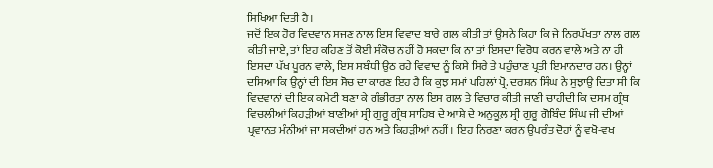ਸਿਖਿਆ ਦਿਤੀ ਹੈ।
ਜਦੋਂ ਇਕ ਹੋਰ ਵਿਦਵਾਨ ਸਜਣ ਨਾਲ ਇਸ ਵਿਵਾਦ ਬਾਰੇ ਗਲ ਕੀਤੀ ਤਾਂ ਉਸਨੇ ਕਿਹਾ ਕਿ ਜੇ ਨਿਰਪੱਖਤਾ ਨਾਲ ਗਲ ਕੀਤੀ ਜਾਏ, ਤਾਂ ਇਹ ਕਹਿਣ ਤੋਂ ਕੋਈ ਸੰਕੋਚ ਨਹੀਂ ਹੋ ਸਕਦਾ ਕਿ ਨਾ ਤਾਂ ਇਸਦਾ ਵਿਰੋਧ ਕਰਨ ਵਾਲੇ ਅਤੇ ਨਾ ਹੀ ਇਸਦਾ ਪੱਖ ਪੂਰਨ ਵਾਲੇ, ਇਸ ਸਬੰਧੀ ਉਠ ਰਹੇ ਵਿਵਾਦ ਨੂੰ ਕਿਸੇ ਸਿਰੇ ਤੇ ਪਹੁੰਚਾਣ ਪ੍ਰਤੀ ਇਮਾਨਦਾਰ ਹਨ। ਉਨ੍ਹਾਂ ਦਸਿਆ ਕਿ ਉਨ੍ਹਾਂ ਦੀ ਇਸ ਸੋਚ ਦਾ ਕਾਰਣ ਇਹ ਹੈ ਕਿ ਕੁਝ ਸਮਾਂ ਪਹਿਲਾਂ ਪ੍ਰੋ. ਦਰਸ਼ਨ ਸਿੰਘ ਨੇ ਸੁਝਾਉ ਦਿਤਾ ਸੀ ਕਿ ਵਿਦਵਾਨਾਂ ਦੀ ਇਕ ਕਮੇਟੀ ਬਣਾ ਕੇ ਗੰਭੀਰਤਾ ਨਾਲ ਇਸ ਗਲ ਤੇ ਵਿਚਾਰ ਕੀਤੀ ਜਾਣੀ ਚਾਹੀਦੀ ਕਿ ਦਸਮ ਗ੍ਰੰਥ ਵਿਚਲੀਆਂ ਕਿਹੜੀਆਂ ਬਾਣੀਆਂ ਸ੍ਰੀ ਗੁਰੂ ਗ੍ਰੰਥ ਸਾਹਿਬ ਦੇ ਆਸ਼ੇ ਦੇ ਅਨੁਕੂਲ਼ ਸ੍ਰੀ ਗੁਰੂ ਗੋਬਿੰਦ ਸਿੰਘ ਜੀ ਦੀਆਂ ਪ੍ਰਵਾਨਤ ਮੰਨੀਆਂ ਜਾ ਸਕਦੀਆਂ ਹਨ ਅਤੇ ਕਿਹੜੀਆਂ ਨਹੀਂ। ਇਹ ਨਿਰਣਾ ਕਰਨ ਉਪਰੰਤ ਦੋਹਾਂ ਨੂੰ ਵਖੋ-ਵਖ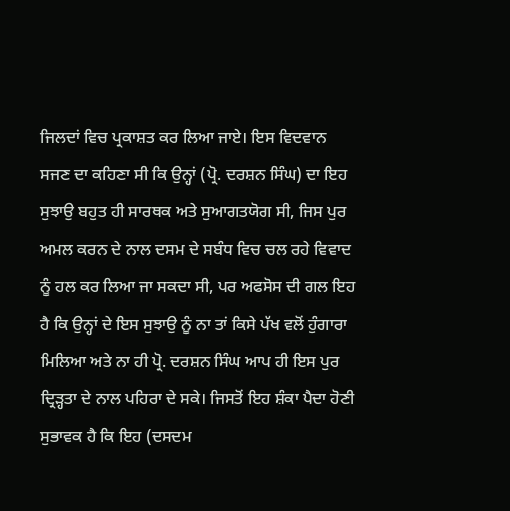ਜਿਲਦਾਂ ਵਿਚ ਪ੍ਰਕਾਸ਼ਤ ਕਰ ਲਿਆ ਜਾਏ। ਇਸ ਵਿਦਵਾਨ ਸਜਣ ਦਾ ਕਹਿਣਾ ਸੀ ਕਿ ਉਨ੍ਹਾਂ (ਪ੍ਰੋ. ਦਰਸ਼ਨ ਸਿੰਘ) ਦਾ ਇਹ ਸੁਝਾਉ ਬਹੁਤ ਹੀ ਸਾਰਥਕ ਅਤੇ ਸੁਆਗਤਯੋਗ ਸੀ, ਜਿਸ ਪੁਰ ਅਮਲ ਕਰਨ ਦੇ ਨਾਲ ਦਸਮ ਦੇ ਸਬੰਧ ਵਿਚ ਚਲ ਰਹੇ ਵਿਵਾਦ ਨੂੰ ਹਲ ਕਰ ਲਿਆ ਜਾ ਸਕਦਾ ਸੀ, ਪਰ ਅਫਸੋਸ ਦੀ ਗਲ ਇਹ ਹੈ ਕਿ ਉਨ੍ਹਾਂ ਦੇ ਇਸ ਸੁਝਾਉ ਨੂੰ ਨਾ ਤਾਂ ਕਿਸੇ ਪੱਖ ਵਲੋਂ ਹੁੰਗਾਰਾ ਮਿਲਿਆ ਅਤੇ ਨਾ ਹੀ ਪ੍ਰੋ. ਦਰਸ਼ਨ ਸਿੰਘ ਆਪ ਹੀ ਇਸ ਪੁਰ ਦ੍ਰਿੜ੍ਹਤਾ ਦੇ ਨਾਲ ਪਹਿਰਾ ਦੇ ਸਕੇ। ਜਿਸਤੋਂ ਇਹ ਸ਼ੰਕਾ ਪੈਦਾ ਹੋਣੀ ਸੁਭਾਵਕ ਹੈ ਕਿ ਇਹ (ਦਸਦਮ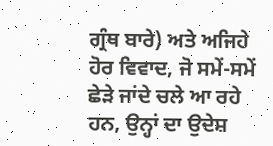ਗ੍ਰੰਥ ਬਾਰੇ) ਅਤੇ ਅਜਿਹੇ ਹੋਰ ਵਿਵਾਦ, ਜੋ ਸਮੇਂ-ਸਮੇਂ ਛੇੜੇ ਜਾਂਦੇ ਚਲੇ ਆ ਰਹੇ ਹਨ, ਉਨ੍ਹਾਂ ਦਾ ਉਦੇਸ਼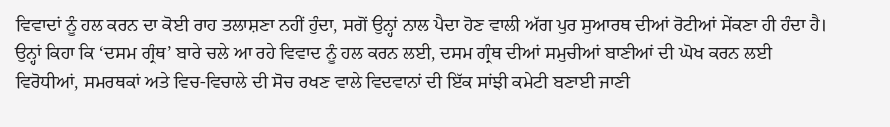ਵਿਵਾਦਾਂ ਨੂੰ ਹਲ ਕਰਨ ਦਾ ਕੋਈ ਰਾਹ ਤਲਾਸ਼ਣਾ ਨਹੀਂ ਹੁੰਦਾ, ਸਗੋਂ ਉਨ੍ਹਾਂ ਨਾਲ ਪੈਦਾ ਹੋਣ ਵਾਲੀ ਅੱਗ ਪੁਰ ਸੁਆਰਥ ਦੀਆਂ ਰੋਟੀਆਂ ਸੇਂਕਣਾ ਹੀ ਹੰਦਾ ਹੈ।
ਉਨ੍ਹਾਂ ਕਿਹਾ ਕਿ ‘ਦਸਮ ਗ੍ਰੰਥ’ ਬਾਰੇ ਚਲੇ ਆ ਰਹੇ ਵਿਵਾਦ ਨੂੰ ਹਲ ਕਰਨ ਲਈ, ਦਸਮ ਗ੍ਰੰਥ ਦੀਆਂ ਸਮੁਚੀਆਂ ਬਾਣੀਆਂ ਦੀ ਘੋਖ ਕਰਨ ਲਈ ਵਿਰੋਧੀਆਂ, ਸਮਰਥਕਾਂ ਅਤੇ ਵਿਚ-ਵਿਚਾਲੇ ਦੀ ਸੋਚ ਰਖਣ ਵਾਲੇ ਵਿਦਵਾਨਾਂ ਦੀ ਇੱਕ ਸਾਂਝੀ ਕਮੇਟੀ ਬਣਾਈ ਜਾਣੀ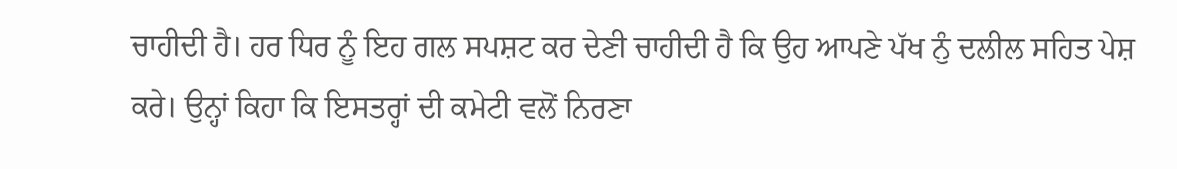ਚਾਹੀਦੀ ਹੈ। ਹਰ ਧਿਰ ਨੂੰ ਇਹ ਗਲ ਸਪਸ਼ਟ ਕਰ ਦੇਣੀ ਚਾਹੀਦੀ ਹੈ ਕਿ ਉਹ ਆਪਣੇ ਪੱਖ ਨੁੰ ਦਲੀਲ ਸਹਿਤ ਪੇਸ਼ ਕਰੇ। ਉਨ੍ਹਾਂ ਕਿਹਾ ਕਿ ਇਸਤਰ੍ਹਾਂ ਦੀ ਕਮੇਟੀ ਵਲੋਂ ਨਿਰਣਾ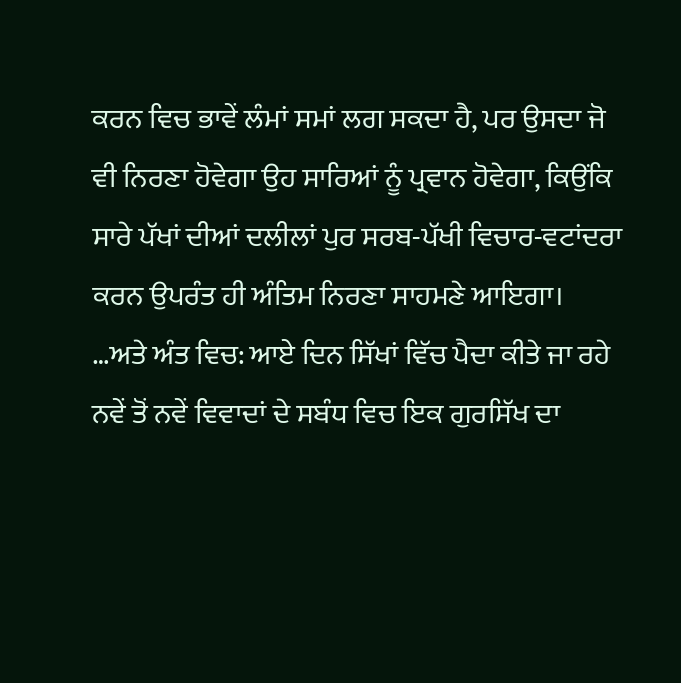ਕਰਨ ਵਿਚ ਭਾਵੇਂ ਲੰਮਾਂ ਸਮਾਂ ਲਗ ਸਕਦਾ ਹੈ, ਪਰ ਉਸਦਾ ਜੋ ਵੀ ਨਿਰਣਾ ਹੋਵੇਗਾ ਉਹ ਸਾਰਿਆਂ ਨੂੰ ਪ੍ਰਵਾਨ ਹੋਵੇਗਾ, ਕਿਉਂਕਿ ਸਾਰੇ ਪੱਖਾਂ ਦੀਆਂ ਦਲੀਲਾਂ ਪੁਰ ਸਰਬ-ਪੱਖੀ ਵਿਚਾਰ-ਵਟਾਂਦਰਾ ਕਰਨ ਉਪਰੰਤ ਹੀ ਅੰਤਿਮ ਨਿਰਣਾ ਸਾਹਮਣੇ ਆਇਗਾ।
…ਅਤੇ ਅੰਤ ਵਿਚ: ਆਏ ਦਿਨ ਸਿੱਖਾਂ ਵਿੱਚ ਪੈਦਾ ਕੀਤੇ ਜਾ ਰਹੇ ਨਵੇਂ ਤੋਂ ਨਵੇਂ ਵਿਵਾਦਾਂ ਦੇ ਸਬੰਧ ਵਿਚ ਇਕ ਗੁਰਸਿੱਖ ਦਾ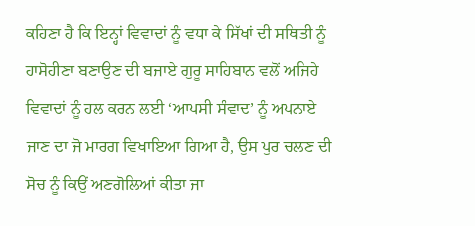ਕਹਿਣਾ ਹੈ ਕਿ ਇਨ੍ਹਾਂ ਵਿਵਾਦਾਂ ਨੂੰ ਵਧਾ ਕੇ ਸਿੱਖਾਂ ਦੀ ਸਥਿਤੀ ਨੂੰ ਹਾਸੋਹੀਣਾ ਬਣਾਉਣ ਦੀ ਬਜਾਏ ਗੁਰੂ ਸਾਹਿਬਾਨ ਵਲੋਂ ਅਜਿਹੇ ਵਿਵਾਦਾਂ ਨੂੰ ਹਲ ਕਰਨ ਲਈ ‘ਆਪਸੀ ਸੰਵਾਦ’ ਨੂੰ ਅਪਨਾਏ ਜਾਣ ਦਾ ਜੋ ਮਾਰਗ ਵਿਖਾਇਆ ਗਿਆ ਹੈ, ਉਸ ਪੁਰ ਚਲਣ ਦੀ ਸੋਚ ਨੂੰ ਕਿਉਂ ਅਣਗੋਲਿਆਂ ਕੀਤਾ ਜਾ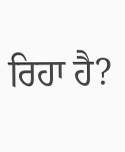ਰਿਹਾ ਹੈ?